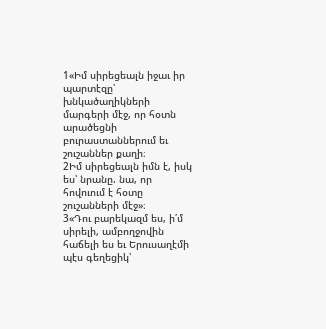1«Իմ սիրեցեալն իջաւ իր պարտէզը՝ խնկածաղիկների մարգերի մէջ, որ հօտն արածեցնի բուրաստաններում եւ շուշաններ քաղի։
2Իմ սիրեցեալն իմն է, իսկ ես՝ նրանը. նա, որ հովուում է հօտը շուշանների մէջ»։
3«Դու բարեկազմ ես, ի՛մ սիրելի, ամբողջովին հաճելի ես եւ Երուսաղէմի պէս գեղեցիկ՝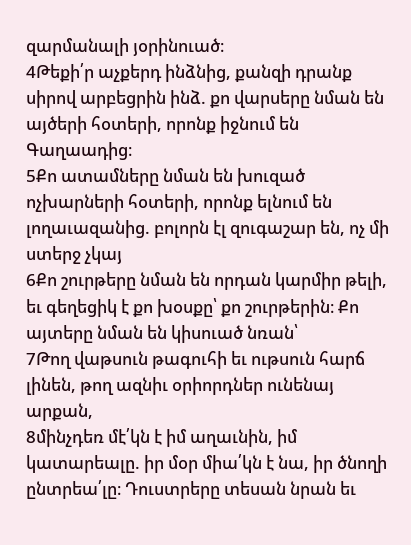զարմանալի յօրինուած։
4Թեքի՛ր աչքերդ ինձնից, քանզի դրանք սիրով արբեցրին ինձ. քո վարսերը նման են այծերի հօտերի, որոնք իջնում են Գաղաադից։
5Քո ատամները նման են խուզած ոչխարների հօտերի, որոնք ելնում են լողաւազանից. բոլորն էլ զուգաշար են, ոչ մի ստերջ չկայ
6Քո շուրթերը նման են որդան կարմիր թելի, եւ գեղեցիկ է քո խօսքը՝ քո շուրթերին։ Քո այտերը նման են կիսուած նռան՝
7Թող վաթսուն թագուհի եւ ութսուն հարճ լինեն, թող ազնիւ օրիորդներ ունենայ արքան,
8մինչդեռ մէ՛կն է իմ աղաւնին, իմ կատարեալը. իր մօր միա՛կն է նա, իր ծնողի ընտրեա՛լը։ Դուստրերը տեսան նրան եւ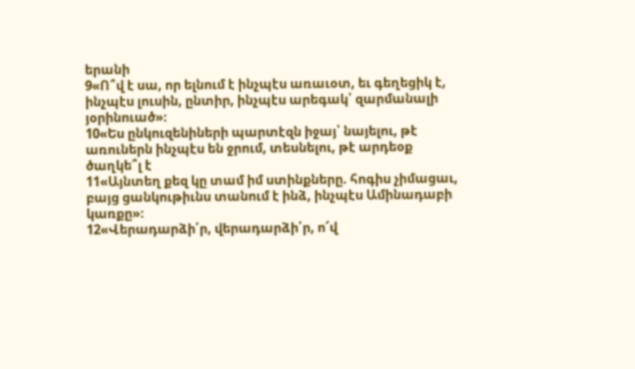երանի
9«Ո՞վ է սա, որ ելնում է ինչպէս առաւօտ, եւ գեղեցիկ է, ինչպէս լուսին, ընտիր, ինչպէս արեգակ՝ զարմանալի յօրինուած»։
10«Ես ընկուզենիների պարտէզն իջայ՝ նայելու, թէ առուներն ինչպէս են ջրում, տեսնելու, թէ արդեօք ծաղկե՞լ է
11«Այնտեղ քեզ կը տամ իմ ստինքները. հոգիս չիմացաւ, բայց ցանկութիւնս տանում է ինձ, ինչպէս Ամինադաբի կառքը»։
12«Վերադարձի՛ր, վերադարձի՛ր, ո՜վ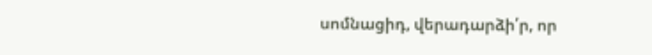սոմնացիդ, վերադարձի՛ր, որ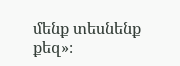մենք տեսնենք քեզ»։